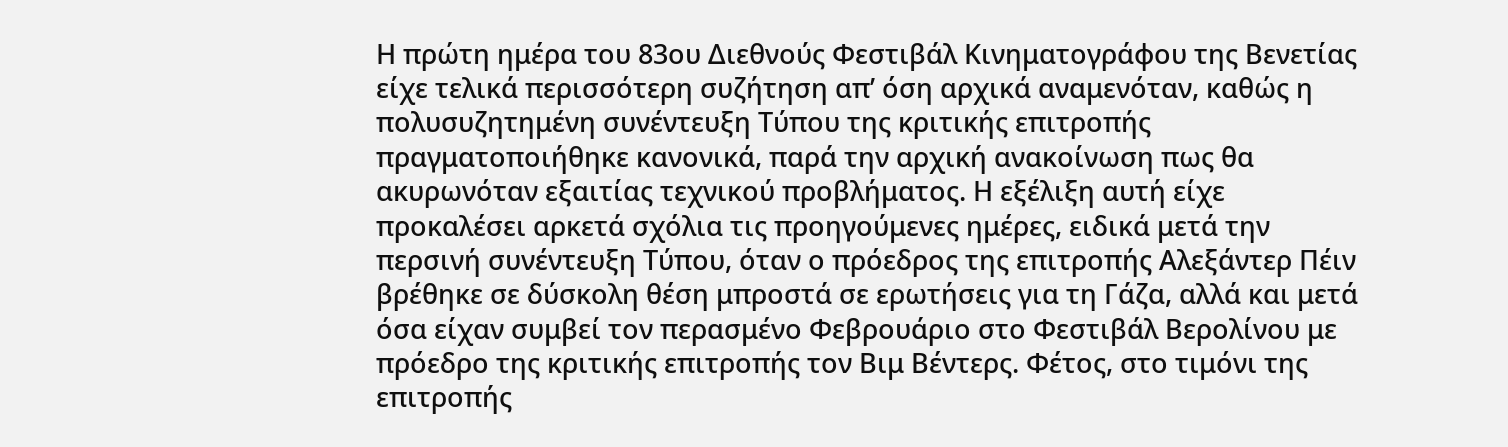Η πρώτη ημέρα του 83ου Διεθνούς Φεστιβάλ Κινηματογράφου της Βενετίας είχε τελικά περισσότερη συζήτηση απ’ όση αρχικά αναμενόταν, καθώς η πολυσυζητημένη συνέντευξη Τύπου της κριτικής επιτροπής πραγματοποιήθηκε κανονικά, παρά την αρχική ανακοίνωση πως θα ακυρωνόταν εξαιτίας τεχνικού προβλήματος. Η εξέλιξη αυτή είχε προκαλέσει αρκετά σχόλια τις προηγούμενες ημέρες, ειδικά μετά την περσινή συνέντευξη Τύπου, όταν ο πρόεδρος της επιτροπής Αλεξάντερ Πέιν βρέθηκε σε δύσκολη θέση μπροστά σε ερωτήσεις για τη Γάζα, αλλά και μετά όσα είχαν συμβεί τον περασμένο Φεβρουάριο στο Φεστιβάλ Βερολίνου με πρόεδρο της κριτικής επιτροπής τον Βιμ Βέντερς. Φέτος, στο τιμόνι της επιτροπής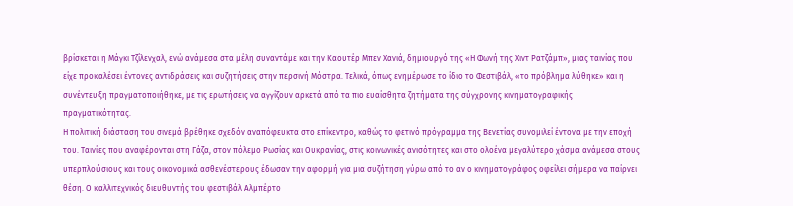βρίσκεται η Μάγκι Τζίλενχαλ, ενώ ανάμεσα στα μέλη συναντάμε και την Καουτέρ Μπεν Χανιά, δημιουργό της «Η Φωνή της Χιντ Ρατζάμπ», μιας ταινίας που είχε προκαλέσει έντονες αντιδράσεις και συζητήσεις στην περσινή Μόστρα. Τελικά, όπως ενημέρωσε το ίδιο το Φεστιβάλ, «το πρόβλημα λύθηκε» και η συνέντευξη πραγματοποιήθηκε, με τις ερωτήσεις να αγγίζουν αρκετά από τα πιο ευαίσθητα ζητήματα της σύγχρονης κινηματογραφικής πραγματικότητας.
Η πολιτική διάσταση του σινεμά βρέθηκε σχεδόν αναπόφευκτα στο επίκεντρο, καθώς το φετινό πρόγραμμα της Βενετίας συνομιλεί έντονα με την εποχή του. Ταινίες που αναφέρονται στη Γάζα, στον πόλεμο Ρωσίας και Ουκρανίας, στις κοινωνικές ανισότητες και στο ολοένα μεγαλύτερο χάσμα ανάμεσα στους υπερπλούσιους και τους οικονομικά ασθενέστερους έδωσαν την αφορμή για μια συζήτηση γύρω από το αν ο κινηματογράφος οφείλει σήμερα να παίρνει θέση. Ο καλλιτεχνικός διευθυντής του φεστιβάλ Αλμπέρτο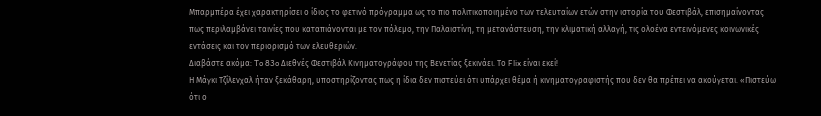Μπαρμπέρα έχει χαρακτηρίσει ο ίδιος το φετινό πρόγραμμα ως το πιο πολιτικοποιημένο των τελευταίων ετών στην ιστορία του Φεστιβάλ, επισημαίνοντας πως περιλαμβάνει ταινίες που καταπιάνονται με τον πόλεμο, την Παλαιστίνη, τη μετανάστευση, την κλιματική αλλαγή, τις ολοένα εντεινόμενες κοινωνικές εντάσεις και τον περιορισμό των ελευθεριών.
Διαβάστε ακόμα: To 83o Διεθνές Φεστιβάλ Κινηματογράφου της Βενετίας ξεκινάει. Το Flix είναι εκεί!
Η Μάγκι Τζίλενχαλ ήταν ξεκάθαρη, υποστηρίζοντας πως η ίδια δεν πιστεύει ότι υπάρχει θέμα ή κινηματογραφιστής που δεν θα πρέπει να ακούγεται. «Πιστεύω ότι ο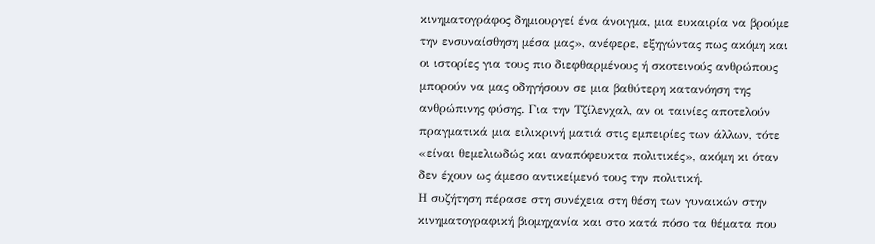κινηματογράφος δημιουργεί ένα άνοιγμα, μια ευκαιρία να βρούμε την ενσυναίσθηση μέσα μας», ανέφερε, εξηγώντας πως ακόμη και οι ιστορίες για τους πιο διεφθαρμένους ή σκοτεινούς ανθρώπους μπορούν να μας οδηγήσουν σε μια βαθύτερη κατανόηση της ανθρώπινης φύσης. Για την Τζίλενχαλ, αν οι ταινίες αποτελούν πραγματικά μια ειλικρινή ματιά στις εμπειρίες των άλλων, τότε «είναι θεμελιωδώς και αναπόφευκτα πολιτικές», ακόμη κι όταν δεν έχουν ως άμεσο αντικείμενό τους την πολιτική.
Η συζήτηση πέρασε στη συνέχεια στη θέση των γυναικών στην κινηματογραφική βιομηχανία και στο κατά πόσο τα θέματα που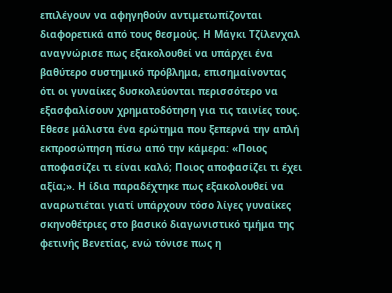επιλέγουν να αφηγηθούν αντιμετωπίζονται διαφορετικά από τους θεσμούς. Η Μάγκι Τζίλενχαλ αναγνώρισε πως εξακολουθεί να υπάρχει ένα βαθύτερο συστημικό πρόβλημα, επισημαίνοντας ότι οι γυναίκες δυσκολεύονται περισσότερο να εξασφαλίσουν χρηματοδότηση για τις ταινίες τους. Εθεσε μάλιστα ένα ερώτημα που ξεπερνά την απλή εκπροσώπηση πίσω από την κάμερα: «Ποιος αποφασίζει τι είναι καλό; Ποιος αποφασίζει τι έχει αξία;». Η ίδια παραδέχτηκε πως εξακολουθεί να αναρωτιέται γιατί υπάρχουν τόσο λίγες γυναίκες σκηνοθέτριες στο βασικό διαγωνιστικό τμήμα της φετινής Βενετίας, ενώ τόνισε πως η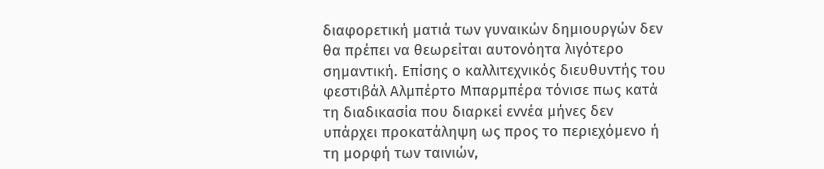διαφορετική ματιά των γυναικών δημιουργών δεν θα πρέπει να θεωρείται αυτονόητα λιγότερο σημαντική. Επίσης ο καλλιτεχνικός διευθυντής του φεστιβάλ Αλμπέρτο Μπαρμπέρα τόνισε πως κατά τη διαδικασία που διαρκεί εννέα μήνες δεν υπάρχει προκατάληψη ως προς το περιεχόμενο ή τη μορφή των ταινιών,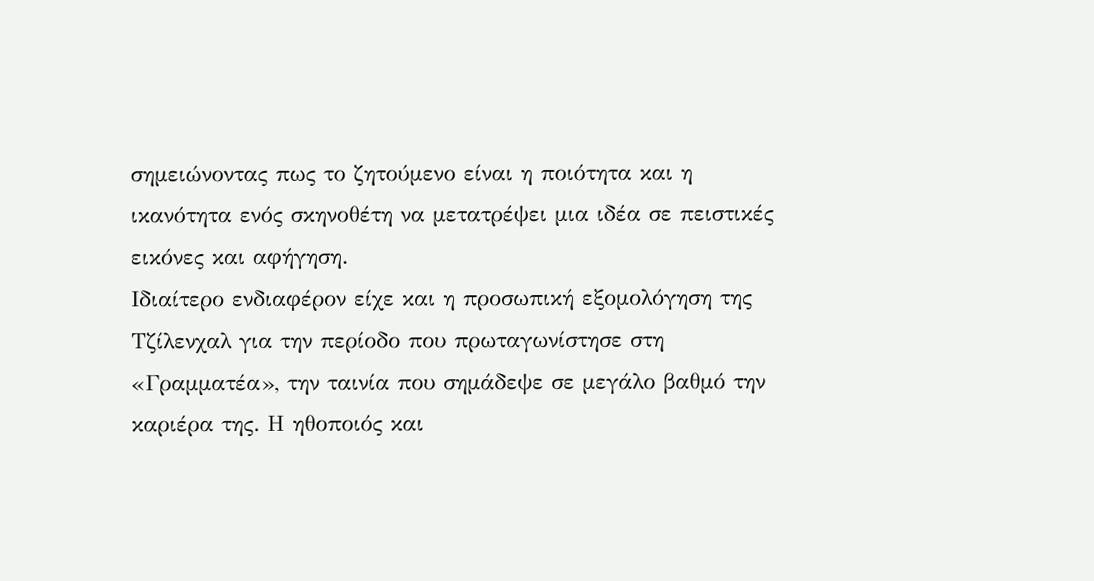σημειώνοντας πως το ζητούμενο είναι η ποιότητα και η ικανότητα ενός σκηνοθέτη να μετατρέψει μια ιδέα σε πειστικές εικόνες και αφήγηση.
Ιδιαίτερο ενδιαφέρον είχε και η προσωπική εξομολόγηση της Τζίλενχαλ για την περίοδο που πρωταγωνίστησε στη «Γραμματέα», την ταινία που σημάδεψε σε μεγάλο βαθμό την καριέρα της. Η ηθοποιός και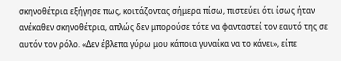σκηνοθέτρια εξήγησε πως, κοιτάζοντας σήμερα πίσω, πιστεύει ότι ίσως ήταν ανέκαθεν σκηνοθέτρια, απλώς δεν μπορούσε τότε να φανταστεί τον εαυτό της σε αυτόν τον ρόλο. «Δεν έβλεπα γύρω μου κάποια γυναίκα να το κάνει», είπε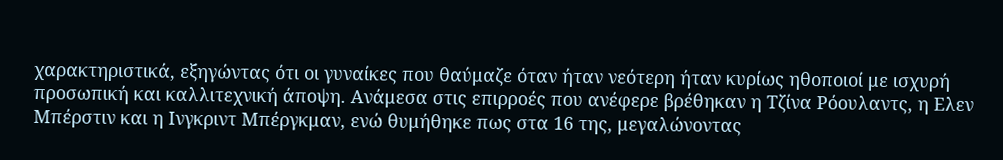χαρακτηριστικά, εξηγώντας ότι οι γυναίκες που θαύμαζε όταν ήταν νεότερη ήταν κυρίως ηθοποιοί με ισχυρή προσωπική και καλλιτεχνική άποψη. Ανάμεσα στις επιρροές που ανέφερε βρέθηκαν η Τζίνα Ρόουλαντς, η Ελεν Μπέρστιν και η Ινγκριντ Μπέργκμαν, ενώ θυμήθηκε πως στα 16 της, μεγαλώνοντας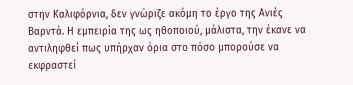στην Καλιφόρνια, δεν γνώριζε ακόμη το έργο της Ανιές Βαρντά. Η εμπειρία της ως ηθοποιού, μάλιστα, την έκανε να αντιληφθεί πως υπήρχαν όρια στο πόσο μπορούσε να εκφραστεί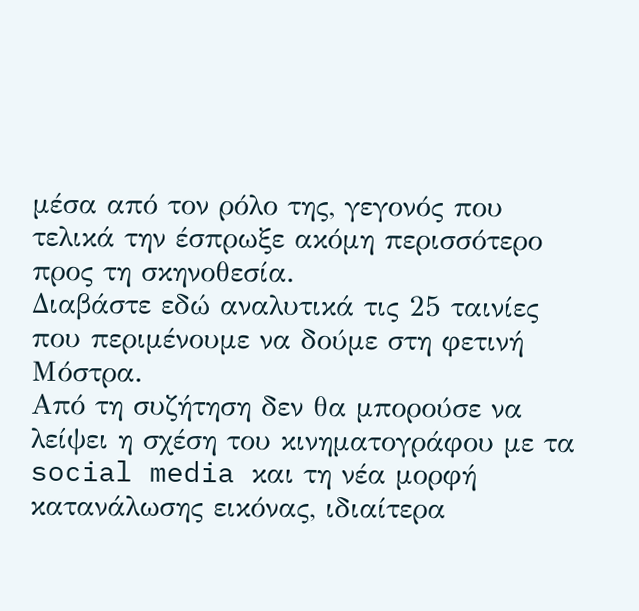μέσα από τον ρόλο της, γεγονός που τελικά την έσπρωξε ακόμη περισσότερο προς τη σκηνοθεσία.
Διαβάστε εδώ αναλυτικά τις 25 ταινίες που περιμένουμε να δούμε στη φετινή Μόστρα.
Από τη συζήτηση δεν θα μπορούσε να λείψει η σχέση του κινηματογράφου με τα social media και τη νέα μορφή κατανάλωσης εικόνας, ιδιαίτερα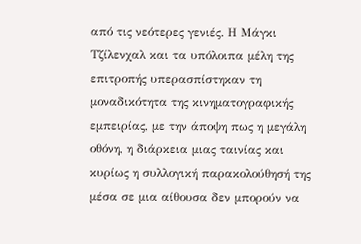από τις νεότερες γενιές. Η Μάγκι Τζίλενχαλ και τα υπόλοιπα μέλη της επιτροπής υπερασπίστηκαν τη μοναδικότητα της κινηματογραφικής εμπειρίας, με την άποψη πως η μεγάλη οθόνη, η διάρκεια μιας ταινίας και κυρίως η συλλογική παρακολούθησή της μέσα σε μια αίθουσα δεν μπορούν να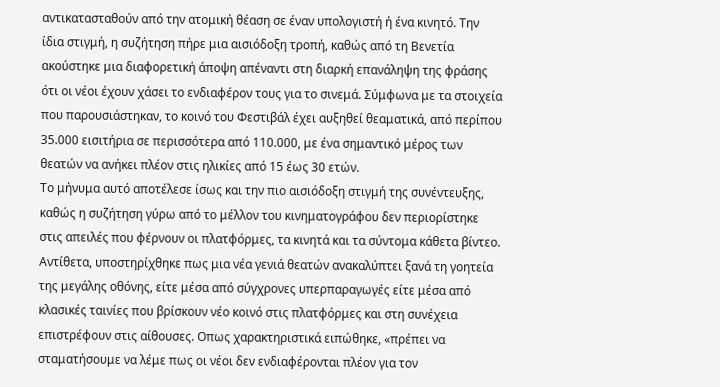αντικατασταθούν από την ατομική θέαση σε έναν υπολογιστή ή ένα κινητό. Την ίδια στιγμή, η συζήτηση πήρε μια αισιόδοξη τροπή, καθώς από τη Βενετία ακούστηκε μια διαφορετική άποψη απέναντι στη διαρκή επανάληψη της φράσης ότι οι νέοι έχουν χάσει το ενδιαφέρον τους για το σινεμά. Σύμφωνα με τα στοιχεία που παρουσιάστηκαν, το κοινό του Φεστιβάλ έχει αυξηθεί θεαματικά, από περίπου 35.000 εισιτήρια σε περισσότερα από 110.000, με ένα σημαντικό μέρος των θεατών να ανήκει πλέον στις ηλικίες από 15 έως 30 ετών.
Το μήνυμα αυτό αποτέλεσε ίσως και την πιο αισιόδοξη στιγμή της συνέντευξης, καθώς η συζήτηση γύρω από το μέλλον του κινηματογράφου δεν περιορίστηκε στις απειλές που φέρνουν οι πλατφόρμες, τα κινητά και τα σύντομα κάθετα βίντεο. Αντίθετα, υποστηρίχθηκε πως μια νέα γενιά θεατών ανακαλύπτει ξανά τη γοητεία της μεγάλης οθόνης, είτε μέσα από σύγχρονες υπερπαραγωγές είτε μέσα από κλασικές ταινίες που βρίσκουν νέο κοινό στις πλατφόρμες και στη συνέχεια επιστρέφουν στις αίθουσες. Οπως χαρακτηριστικά ειπώθηκε, «πρέπει να σταματήσουμε να λέμε πως οι νέοι δεν ενδιαφέρονται πλέον για τον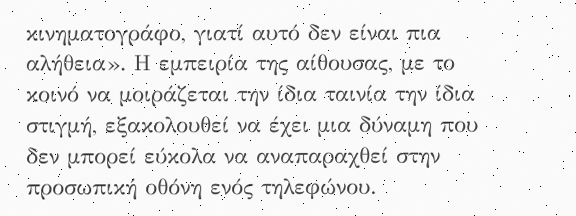κινηματογράφο, γιατί αυτό δεν είναι πια αλήθεια». Η εμπειρία της αίθουσας, με το κοινό να μοιράζεται την ίδια ταινία την ίδια στιγμή, εξακολουθεί να έχει μια δύναμη που δεν μπορεί εύκολα να αναπαραχθεί στην προσωπική οθόνη ενός τηλεφώνου.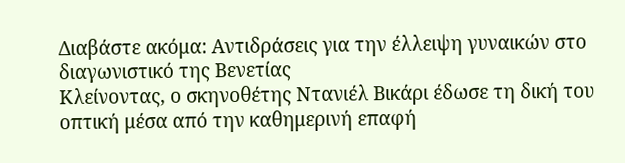Διαβάστε ακόμα: Αντιδράσεις για την έλλειψη γυναικών στο διαγωνιστικό της Βενετίας
Κλείνοντας, ο σκηνοθέτης Ντανιέλ Βικάρι έδωσε τη δική του οπτική μέσα από την καθημερινή επαφή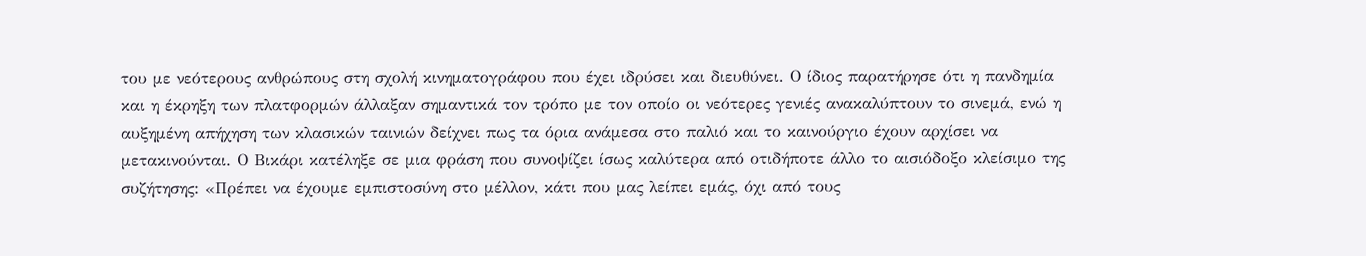του με νεότερους ανθρώπους στη σχολή κινηματογράφου που έχει ιδρύσει και διευθύνει. Ο ίδιος παρατήρησε ότι η πανδημία και η έκρηξη των πλατφορμών άλλαξαν σημαντικά τον τρόπο με τον οποίο οι νεότερες γενιές ανακαλύπτουν το σινεμά, ενώ η αυξημένη απήχηση των κλασικών ταινιών δείχνει πως τα όρια ανάμεσα στο παλιό και το καινούργιο έχουν αρχίσει να μετακινούνται. Ο Βικάρι κατέληξε σε μια φράση που συνοψίζει ίσως καλύτερα από οτιδήποτε άλλο το αισιόδοξο κλείσιμο της συζήτησης: «Πρέπει να έχουμε εμπιστοσύνη στο μέλλον, κάτι που μας λείπει εμάς, όχι από τους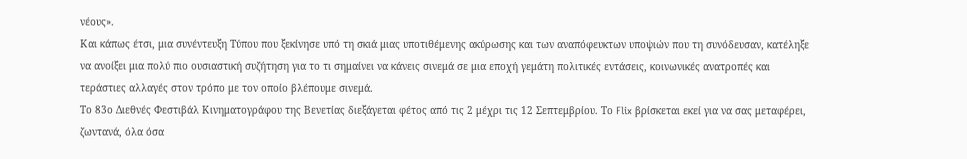νέους».
Και κάπως έτσι, μια συνέντευξη Τύπου που ξεκίνησε υπό τη σκιά μιας υποτιθέμενης ακύρωσης και των αναπόφευκτων υποψιών που τη συνόδευσαν, κατέληξε να ανοίξει μια πολύ πιο ουσιαστική συζήτηση για το τι σημαίνει να κάνεις σινεμά σε μια εποχή γεμάτη πολιτικές εντάσεις, κοινωνικές ανατροπές και τεράστιες αλλαγές στον τρόπο με τον οποίο βλέπουμε σινεμά.
Το 83ο Διεθνές Φεστιβάλ Κινηματογράφου της Βενετίας διεξάγεται φέτος από τις 2 μέχρι τις 12 Σεπτεμβρίου. Το Flix βρίσκεται εκεί για να σας μεταφέρει, ζωντανά, όλα όσα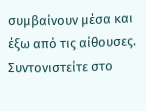συμβαίνουν μέσα και έξω από τις αίθουσες. Συντονιστείτε στο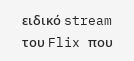ειδικό stream του Flix που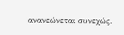ανανεώνεται συνεχώς.